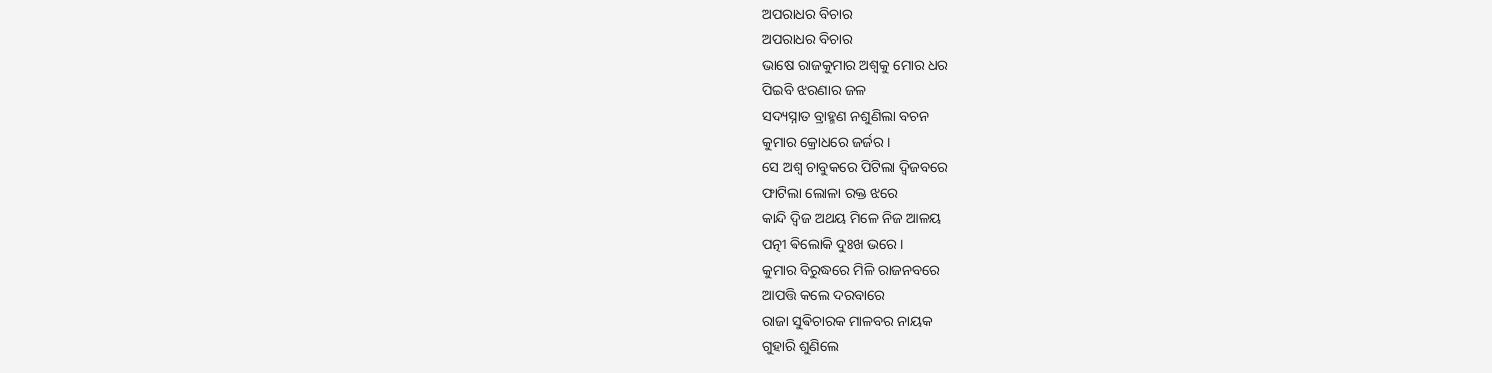ଅପରାଧର ବିଚାର
ଅପରାଧର ବିଚାର
ଭାଷେ ରାଜକୁମାର ଅଶ୍ୱକୁ ମୋର ଧର
ପିଇବି ଝରଣାର ଜଳ
ସଦ୍ୟସ୍ନାତ ବ୍ରାହ୍ମଣ ନଶୁଣିଲା ବଚନ
କୁମାର କ୍ରୋଧରେ ଜର୍ଜର ।
ସେ ଅଶ୍ୱ ଚାବୁକରେ ପିଟିଲା ଦ୍ଵିଜବରେ
ଫାଟିଲା ଲୋଳା ରକ୍ତ ଝରେ
କାନ୍ଦି ଦ୍ଵିଜ ଅଥୟ ମିଳେ ନିଜ ଆଳୟ
ପତ୍ନୀ ଵିଲୋକି ଦୁଃଖ ଭରେ ।
କୁମାର ବିରୁଦ୍ଧରେ ମିଳି ରାଜନବରେ
ଆପତ୍ତି କଲେ ଦରବାରେ
ରାଜା ସୁଵିଚାରକ ମାଳବର ନାୟକ
ଗୁହାରି ଶୁଣିଲେ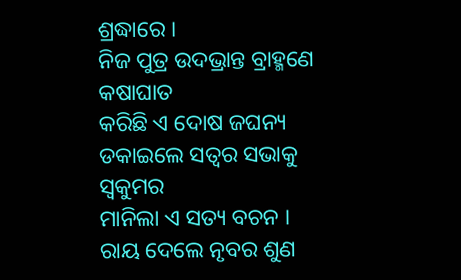ଶ୍ରଦ୍ଧାରେ ।
ନିଜ ପୁତ୍ର ଉଦଭ୍ରାନ୍ତ ବ୍ରାହ୍ମଣେ କଷାଘାତ
କରିଛି ଏ ଦୋଷ ଜଘନ୍ୟ
ଡକାଇଲେ ସତ୍ୱର ସଭାକୁ ସ୍ୱକୁମର
ମାନିଲା ଏ ସତ୍ୟ ବଚନ ।
ରାୟ ଦେଲେ ନୃବର ଶୁଣ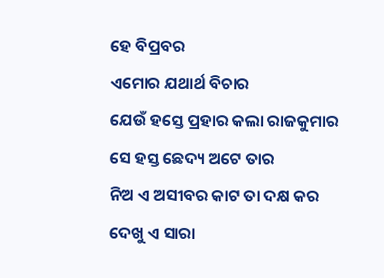ହେ ବିପ୍ରବର
ଏମୋର ଯଥାର୍ଥ ବିଚାର
ଯେଉଁ ହସ୍ତେ ପ୍ରହାର କଲା ରାଜକୁମାର
ସେ ହସ୍ତ ଛେଦ୍ୟ ଅଟେ ତାର
ନିଅ ଏ ଅସୀବର କାଟ ତା ଦକ୍ଷ କର
ଦେଖୁ ଏ ସାରା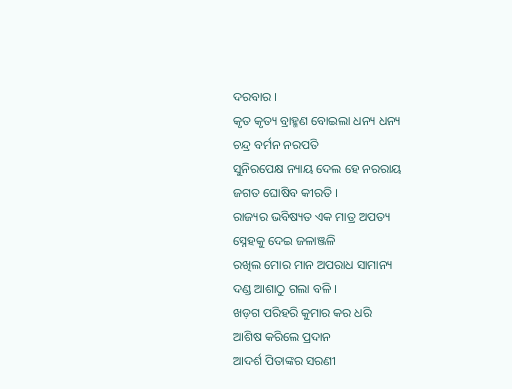ଦରବାର ।
କୃତ କୃତ୍ୟ ବ୍ରାହ୍ମଣ ବୋଇଲା ଧନ୍ୟ ଧନ୍ୟ
ଚନ୍ଦ୍ର ବର୍ମନ ନରପତି
ସୁନିରପେକ୍ଷ ନ୍ୟାୟ ଦେଲ ହେ ନରରାୟ
ଜଗତ ଘୋଷିବ କୀରତି ।
ରାଜ୍ୟର ଭବିଷ୍ୟତ ଏକ ମାତ୍ର ଅପତ୍ୟ
ସ୍ନେହକୁ ଦେଇ ଜଳାଞ୍ଜଳି
ରଖିଲ ମୋର ମାନ ଅପରାଧ ସାମାନ୍ୟ
ଦଣ୍ଡ ଆଶାଠୁ ଗଲା ବଳି ।
ଖଡ଼ଗ ପରିହରି କୁମାର କର ଧରି
ଆଶିଷ କରିଲେ ପ୍ରଦାନ
ଆଦର୍ଶ ପିତାଙ୍କର ସରଣୀ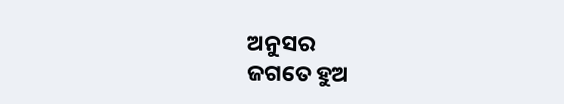ଅନୁସର
ଜଗତେ ହୁଅ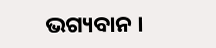ଭଗ୍ୟବାନ ।